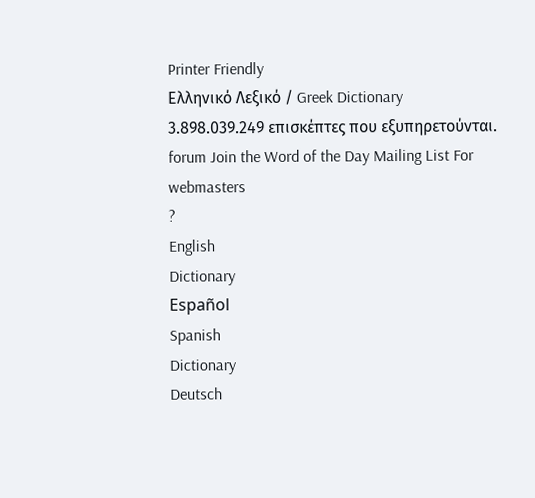Printer Friendly
Ελληνικό Λεξικό / Greek Dictionary
3.898.039.249 επισκέπτες που εξυπηρετούνται.
forum Join the Word of the Day Mailing List For webmasters
?
English
Dictionary
Español
Spanish
Dictionary
Deutsch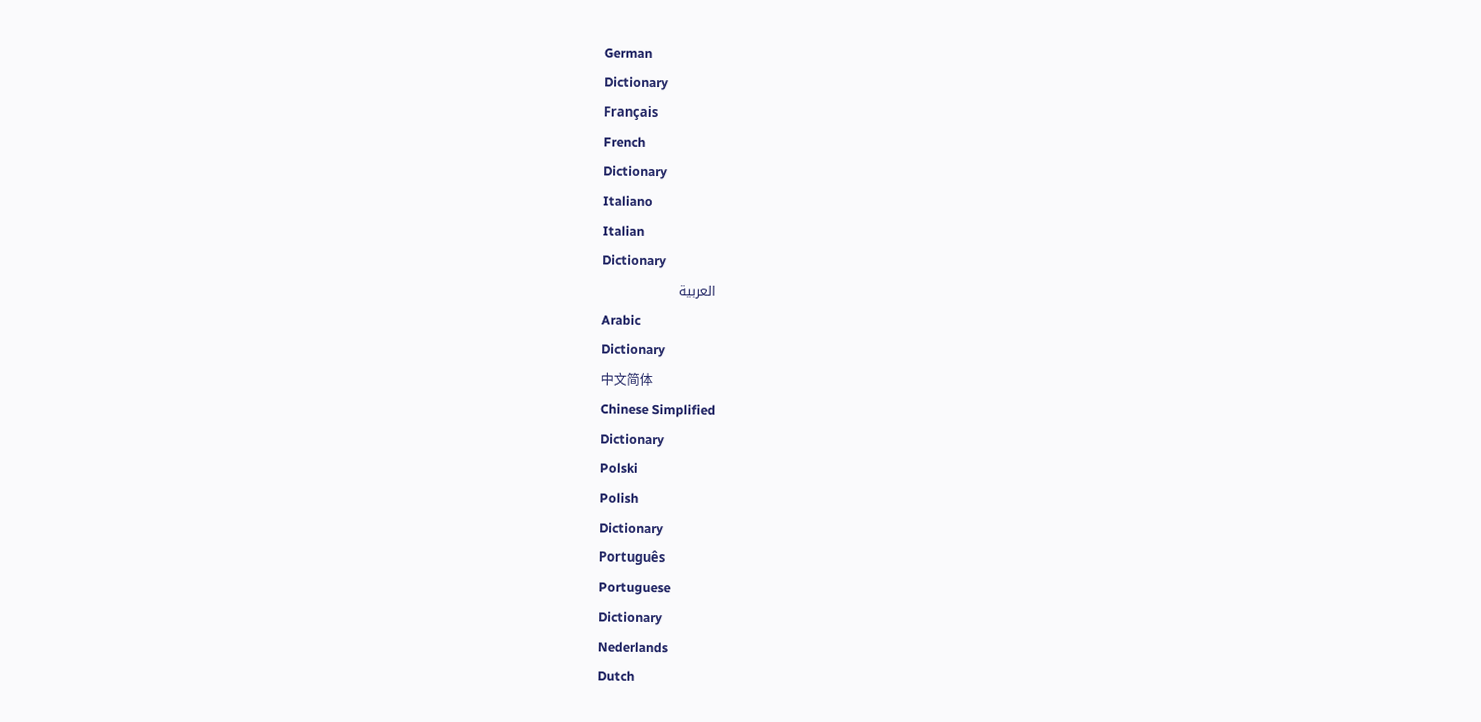German
Dictionary
Français
French
Dictionary
Italiano
Italian
Dictionary
العربية
Arabic
Dictionary
中文简体
Chinese Simplified
Dictionary
Polski
Polish
Dictionary
Português
Portuguese
Dictionary
Nederlands
Dutch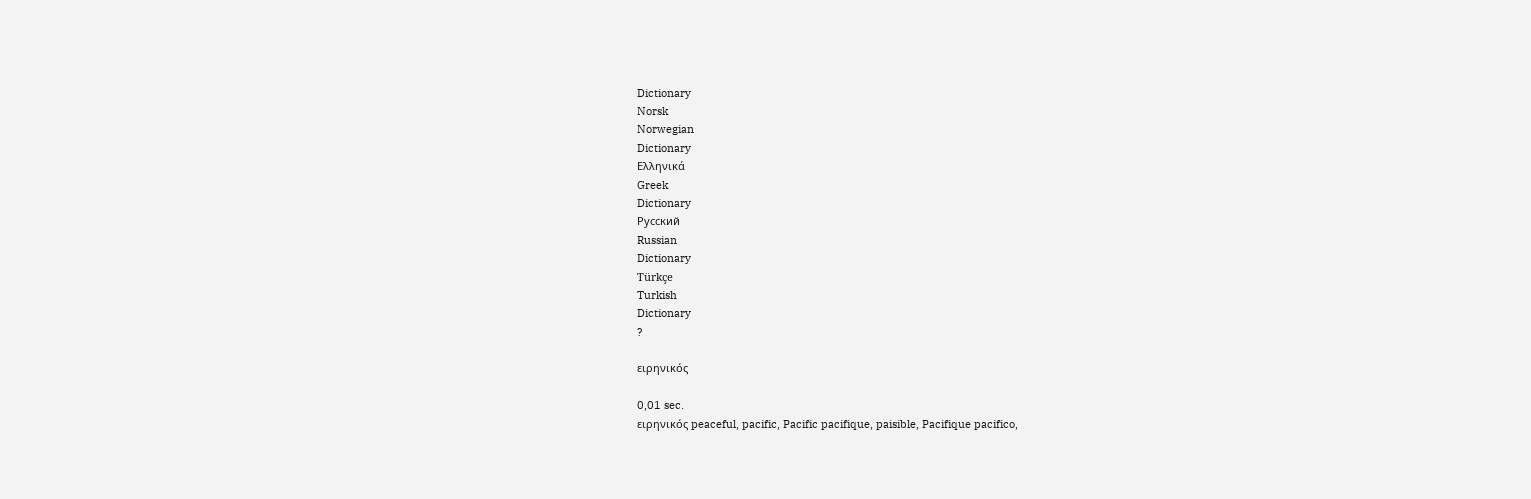Dictionary
Norsk
Norwegian
Dictionary
Ελληνικά
Greek
Dictionary
Русский
Russian
Dictionary
Türkçe
Turkish
Dictionary
?

ειρηνικός

0,01 sec.
ειρηνικός peaceful, pacific, Pacific pacifique, paisible, Pacifique pacifico,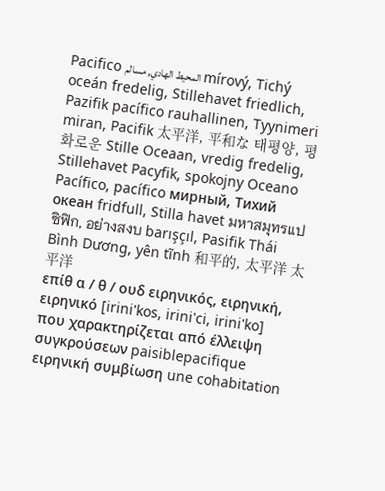Pacifico المحيط الهادي, مسالم mírový, Tichý oceán fredelig, Stillehavet friedlich, Pazifik pacífico rauhallinen, Tyynimeri miran, Pacifik 太平洋, 平和な 태평양, 평화로운 Stille Oceaan, vredig fredelig, Stillehavet Pacyfik, spokojny Oceano Pacífico, pacífico мирный, Тихий океан fridfull, Stilla havet มหาสมุทรแปซิฟิก, อย่างสงบ barışçıl, Pasifik Thái Bình Dương, yên tĩnh 和平的, 太平洋 太平洋
επίθ α / θ / ουδ ειρηνικός, ειρηνική, ειρηνικό [irini'kos, irini'ci, irini'ko]
που χαρακτηρίζεται από έλλειψη συγκρούσεων paisiblepacifique
ειρηνική συμβίωση une cohabitation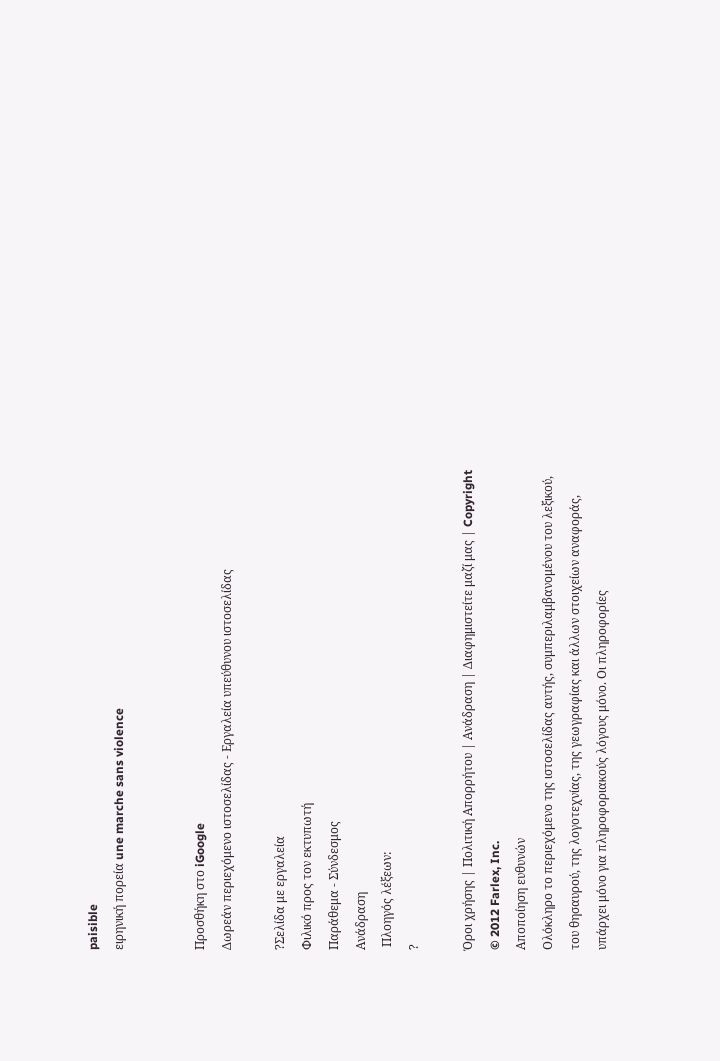paisible
ειρηνική πορεία une marche sans violence


Προσθήκη στο iGoogle
Δωρεάν περιεχόμενο ιστοσελίδας - Εργαλεία υπεύθυνου ιστοσελίδας

?Σελίδα με εργαλεία
Φιλικό προς τον εκτυπωτή
Παράθεμα - Σύνδεσμος
Ανάδραση
 Πλοηγός λέξεων:
?

Όροι χρήσης | Πολιτική Απορρήτου | Ανάδραση | Διαφημιστείτε μαζί μας | Copyright © 2012 Farlex, Inc.
Αποποίηση ευθυνών
Ολόκληρο το περιεχόμενο της ιστοσελίδας αυτής, συμπεριλαμβανομένου του λεξικού, του θησαυρού, της λογοτεχνίας, της γεωγραφίας και άλλων στοιχείων αναφοράς, υπάρχει μόνο για πληροφοριακούς λόγους μόνο. Οι πληροφορίες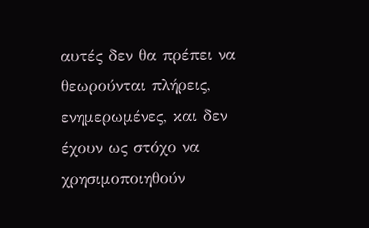αυτές δεν θα πρέπει να θεωρούνται πλήρεις, ενημερωμένες, και δεν έχουν ως στόχο να χρησιμοποιηθούν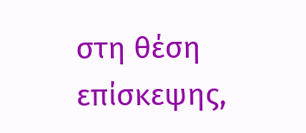στη θέση επίσκεψης,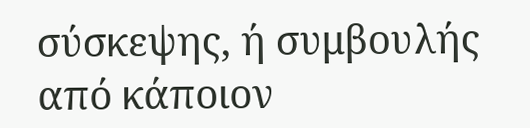σύσκεψης, ή συμβουλής από κάποιον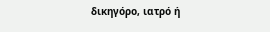δικηγόρο, ιατρό ή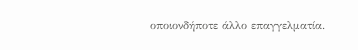οποιονδήποτε άλλο επαγγελματία.